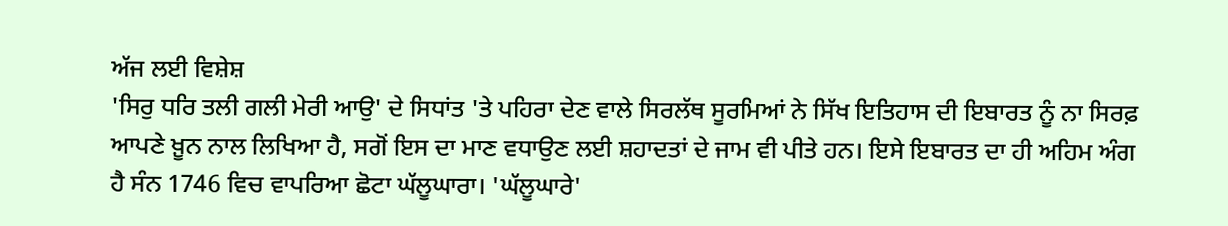ਅੱਜ ਲਈ ਵਿਸ਼ੇਸ਼
'ਸਿਰੁ ਧਰਿ ਤਲੀ ਗਲੀ ਮੇਰੀ ਆਉ' ਦੇ ਸਿਧਾਂਤ 'ਤੇ ਪਹਿਰਾ ਦੇਣ ਵਾਲੇ ਸਿਰਲੱਥ ਸੂਰਮਿਆਂ ਨੇ ਸਿੱਖ ਇਤਿਹਾਸ ਦੀ ਇਬਾਰਤ ਨੂੰ ਨਾ ਸਿਰਫ਼ ਆਪਣੇ ਖ਼ੂਨ ਨਾਲ ਲਿਖਿਆ ਹੈ, ਸਗੋਂ ਇਸ ਦਾ ਮਾਣ ਵਧਾਉਣ ਲਈ ਸ਼ਹਾਦਤਾਂ ਦੇ ਜਾਮ ਵੀ ਪੀਤੇ ਹਨ। ਇਸੇ ਇਬਾਰਤ ਦਾ ਹੀ ਅਹਿਮ ਅੰਗ ਹੈ ਸੰਨ 1746 ਵਿਚ ਵਾਪਰਿਆ ਛੋਟਾ ਘੱਲੂਘਾਰਾ। 'ਘੱਲੂਘਾਰੇ'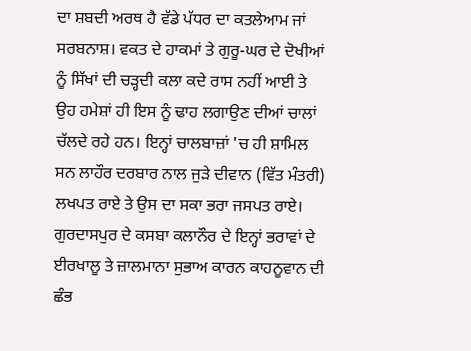ਦਾ ਸ਼ਬਦੀ ਅਰਥ ਹੈ ਵੱਡੇ ਪੱਧਰ ਦਾ ਕਤਲੇਆਮ ਜਾਂ ਸਰਬਨਾਸ਼। ਵਕਤ ਦੇ ਹਾਕਮਾਂ ਤੇ ਗੁਰੂ-ਘਰ ਦੇ ਦੋਖੀਆਂ ਨੂੰ ਸਿੱਖਾਂ ਦੀ ਚੜ੍ਹਦੀ ਕਲਾ ਕਦੇ ਰਾਸ ਨਹੀਂ ਆਈ ਤੇ ਉਹ ਹਮੇਸ਼ਾਂ ਹੀ ਇਸ ਨੂੰ ਢਾਹ ਲਗਾਉਣ ਦੀਆਂ ਚਾਲਾਂ ਚੱਲਦੇ ਰਹੇ ਹਨ। ਇਨ੍ਹਾਂ ਚਾਲਬਾਜ਼ਾਂ 'ਚ ਹੀ ਸ਼ਾਮਿਲ ਸਨ ਲਾਹੌਰ ਦਰਬਾਰ ਨਾਲ ਜੁੜੇ ਦੀਵਾਨ (ਵਿੱਤ ਮੰਤਰੀ) ਲਖਪਤ ਰਾਏ ਤੇ ਉਸ ਦਾ ਸਕਾ ਭਰਾ ਜਸਪਤ ਰਾਏ। ਗੁਰਦਾਸਪੁਰ ਦੇ ਕਸਬਾ ਕਲਾਨੌਰ ਦੇ ਇਨ੍ਹਾਂ ਭਰਾਵਾਂ ਦੇ ਈਰਖਾਲੂ ਤੇ ਜ਼ਾਲਮਾਨਾ ਸੁਭਾਅ ਕਾਰਨ ਕਾਹਨੂਵਾਨ ਦੀ ਛੰਭ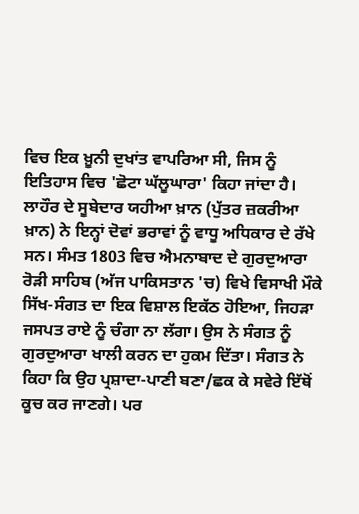ਵਿਚ ਇਕ ਖ਼ੂਨੀ ਦੁਖਾਂਤ ਵਾਪਰਿਆ ਸੀ, ਜਿਸ ਨੂੰ ਇਤਿਹਾਸ ਵਿਚ 'ਛੋਟਾ ਘੱਲੂਘਾਰਾ' ਕਿਹਾ ਜਾਂਦਾ ਹੈ। ਲਾਹੌਰ ਦੇ ਸੂਬੇਦਾਰ ਯਹੀਆ ਖ਼ਾਨ (ਪੁੱਤਰ ਜ਼ਕਰੀਆ ਖ਼ਾਨ) ਨੇ ਇਨ੍ਹਾਂ ਦੋਵਾਂ ਭਰਾਵਾਂ ਨੂੰ ਵਾਧੂ ਅਧਿਕਾਰ ਦੇ ਰੱਖੇ ਸਨ। ਸੰਮਤ 1803 ਵਿਚ ਐਮਨਾਬਾਦ ਦੇ ਗੁਰਦੁਆਰਾ ਰੋੜੀ ਸਾਹਿਬ (ਅੱਜ ਪਾਕਿਸਤਾਨ 'ਚ) ਵਿਖੇ ਵਿਸਾਖੀ ਮੌਕੇ ਸਿੱਖ-ਸੰਗਤ ਦਾ ਇਕ ਵਿਸ਼ਾਲ ਇਕੱਠ ਹੋਇਆ, ਜਿਹੜਾ ਜਸਪਤ ਰਾਏ ਨੂੰ ਚੰਗਾ ਨਾ ਲੱਗਾ। ਉਸ ਨੇ ਸੰਗਤ ਨੂੰ ਗੁਰਦੁਆਰਾ ਖਾਲੀ ਕਰਨ ਦਾ ਹੁਕਮ ਦਿੱਤਾ। ਸੰਗਤ ਨੇ ਕਿਹਾ ਕਿ ਉਹ ਪ੍ਰਸ਼ਾਦਾ-ਪਾਣੀ ਬਣਾ/ਛਕ ਕੇ ਸਵੇਰੇ ਇੱਥੋਂ ਕੂਚ ਕਰ ਜਾਣਗੇ। ਪਰ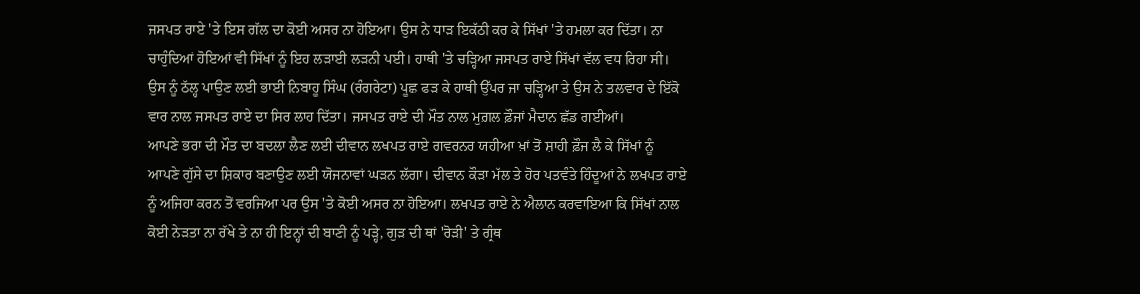ਜਸਪਤ ਰਾਏ 'ਤੇ ਇਸ ਗੱਲ ਦਾ ਕੋਈ ਅਸਰ ਨਾ ਹੋਇਆ। ਉਸ ਨੇ ਧਾੜ ਇਕੱਠੀ ਕਰ ਕੇ ਸਿੱਖਾਂ 'ਤੇ ਹਮਲਾ ਕਰ ਦਿੱਤਾ। ਨਾ ਚਾਹੁੰਦਿਆਂ ਹੋਇਆਂ ਵੀ ਸਿੱਖਾਂ ਨੂੰ ਇਹ ਲੜਾਈ ਲੜਨੀ ਪਈ। ਹਾਥੀ 'ਤੇ ਚੜ੍ਹਿਆ ਜਸਪਤ ਰਾਏ ਸਿੱਖਾਂ ਵੱਲ ਵਧ ਰਿਹਾ ਸੀ। ਉਸ ਨੂੰ ਠੱਲ੍ਹ ਪਾਉਣ ਲਈ ਭਾਈ ਨਿਬਾਹੂ ਸਿੰਘ (ਰੰਗਰੇਟਾ) ਪੂਛ ਫੜ ਕੇ ਹਾਥੀ ਉੱਪਰ ਜਾ ਚੜ੍ਹਿਆ ਤੇ ਉਸ ਨੇ ਤਲਵਾਰ ਦੇ ਇੱਕੋ ਵਾਰ ਨਾਲ ਜਸਪਤ ਰਾਏ ਦਾ ਸਿਰ ਲਾਹ ਦਿੱਤਾ। ਜਸਪਤ ਰਾਏ ਦੀ ਮੌਤ ਨਾਲ ਮੁਗ਼ਲ ਫ਼ੌਜਾਂ ਮੈਦਾਨ ਛੱਡ ਗਈਆਂ।
ਆਪਣੇ ਭਰਾ ਦੀ ਮੌਤ ਦਾ ਬਦਲਾ ਲੈਣ ਲਈ ਦੀਵਾਨ ਲਖਪਤ ਰਾਏ ਗਵਰਨਰ ਯਹੀਆ ਖ਼ਾਂ ਤੋਂ ਸ਼ਾਹੀ ਫ਼ੌਜ ਲੈ ਕੇ ਸਿੱਖਾਂ ਨੂੰ ਆਪਣੇ ਗੁੱਸੇ ਦਾ ਸ਼ਿਕਾਰ ਬਣਾਉਣ ਲਈ ਯੋਜਨਾਵਾਂ ਘੜਨ ਲੱਗਾ। ਦੀਵਾਨ ਕੌੜਾ ਮੱਲ ਤੇ ਹੋਰ ਪਤਵੰਤੇ ਹਿੰਦੂਆਂ ਨੇ ਲਖਪਤ ਰਾਏ ਨੂੰ ਅਜਿਹਾ ਕਰਨ ਤੋਂ ਵਰਜਿਆ ਪਰ ਉਸ 'ਤੇ ਕੋਈ ਅਸਰ ਨਾ ਹੋਇਆ। ਲਖਪਤ ਰਾਏ ਨੇ ਐਲਾਨ ਕਰਵਾਇਆ ਕਿ ਸਿੱਖਾਂ ਨਾਲ ਕੋਈ ਨੇੜਤਾ ਨਾ ਰੱਖੇ ਤੇ ਨਾ ਹੀ ਇਨ੍ਹਾਂ ਦੀ ਬਾਣੀ ਨੂੰ ਪੜ੍ਹੇ, ਗੁੜ ਦੀ ਥਾਂ 'ਰੋੜੀ' ਤੇ ਗ੍ਰੰਥ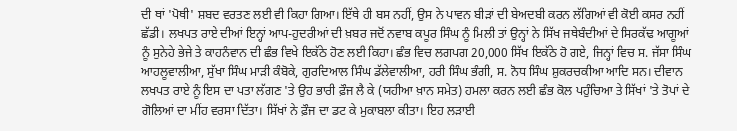ਦੀ ਥਾਂ 'ਪੋਥੀ' ਸ਼ਬਦ ਵਰਤਣ ਲਈ ਵੀ ਕਿਹਾ ਗਿਆ। ਇੱਥੇ ਹੀ ਬਸ ਨਹੀਂ, ਉਸ ਨੇ ਪਾਵਨ ਬੀੜਾਂ ਦੀ ਬੇਅਦਬੀ ਕਰਨ ਲੱਗਿਆਂ ਵੀ ਕੋਈ ਕਸਰ ਨਹੀਂ ਛੱਡੀ। ਲਖਪਤ ਰਾਏ ਦੀਆਂ ਇਨ੍ਹਾਂ ਆਪ-ਹੁਦਰੀਆਂ ਦੀ ਖ਼ਬਰ ਜਦੋਂ ਨਵਾਬ ਕਪੂਰ ਸਿੰਘ ਨੂੰ ਮਿਲੀ ਤਾਂ ਉਨ੍ਹਾਂ ਨੇ ਸਿੱਖ ਜਥੇਬੰਦੀਆਂ ਦੇ ਸਿਰਕੱਢ ਆਗੂਆਂ ਨੂੰ ਸੁਨੇਹੇ ਭੇਜੇ ਤੇ ਕਾਹਨੰਵਾਨ ਦੀ ਛੰਭ ਵਿਖੇ ਇਕੱਠੇ ਹੋਣ ਲਈ ਕਿਹਾ। ਛੰਭ ਵਿਚ ਲਗਪਗ 20,000 ਸਿੱਖ ਇਕੱਠੇ ਹੋ ਗਏ, ਜਿਨ੍ਹਾਂ ਵਿਚ ਸ. ਜੱਸਾ ਸਿੰਘ ਆਹਲੂਵਾਲੀਆ, ਸੁੱਖਾ ਸਿੰਘ ਮਾੜੀ ਕੰਬੋਕੇ, ਗੁਰਦਿਆਲ ਸਿੰਘ ਡੱਲੇਵਾਲੀਆ, ਹਰੀ ਸਿੰਘ ਭੰਗੀ, ਸ. ਨੋਧ ਸਿੰਘ ਸ਼ੁਕਰਚਕੀਆ ਆਦਿ ਸਨ। ਦੀਵਾਨ ਲਖਪਤ ਰਾਏ ਨੂੰ ਇਸ ਦਾ ਪਤਾ ਲੱਗਣ 'ਤੇ ਉਹ ਭਾਰੀ ਫ਼ੌਜ ਲੈ ਕੇ (ਯਹੀਆ ਖ਼ਾਨ ਸਮੇਤ) ਹਮਲਾ ਕਰਨ ਲਈ ਛੰਭ ਕੋਲ ਪਹੁੰਚਿਆ ਤੇ ਸਿੱਖਾਂ 'ਤੇ ਤੋਪਾਂ ਦੇ ਗੋਲਿਆਂ ਦਾ ਮੀਂਹ ਵਰਸਾ ਦਿੱਤਾ। ਸਿੱਖਾਂ ਨੇ ਫ਼ੌਜ ਦਾ ਡਟ ਕੇ ਮੁਕਾਬਲਾ ਕੀਤਾ। ਇਹ ਲੜਾਈ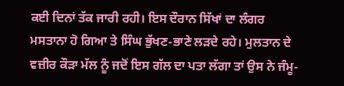ਕਈ ਦਿਨਾਂ ਤੱਕ ਜਾਰੀ ਰਹੀ। ਇਸ ਦੌਰਾਨ ਸਿੱਖਾਂ ਦਾ ਲੰਗਰ ਮਸਤਾਨਾ ਹੋ ਗਿਆ ਤੇ ਸਿੰਘ ਭੁੱਖਣ-ਭਾਣੇ ਲੜਦੇ ਰਹੇ। ਮੁਲਤਾਨ ਦੇ ਵਜ਼ੀਰ ਕੌੜਾ ਮੱਲ ਨੂੰ ਜਦੋਂ ਇਸ ਗੱਲ ਦਾ ਪਤਾ ਲੱਗਾ ਤਾਂ ਉਸ ਨੇ ਜੰਮੂ-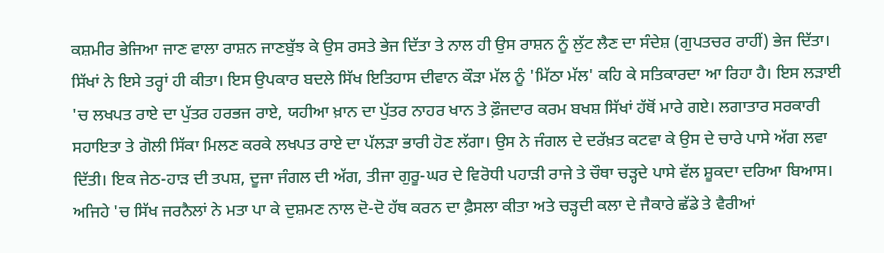ਕਸ਼ਮੀਰ ਭੇਜਿਆ ਜਾਣ ਵਾਲਾ ਰਾਸ਼ਨ ਜਾਣਬੁੱਝ ਕੇ ਉਸ ਰਸਤੇ ਭੇਜ ਦਿੱਤਾ ਤੇ ਨਾਲ ਹੀ ਉਸ ਰਾਸ਼ਨ ਨੂੰ ਲੁੱਟ ਲੈਣ ਦਾ ਸੰਦੇਸ਼ (ਗੁਪਤਚਰ ਰਾਹੀਂ) ਭੇਜ ਦਿੱਤਾ। ਸਿੱਖਾਂ ਨੇ ਇਸੇ ਤਰ੍ਹਾਂ ਹੀ ਕੀਤਾ। ਇਸ ਉਪਕਾਰ ਬਦਲੇ ਸਿੱਖ ਇਤਿਹਾਸ ਦੀਵਾਨ ਕੌੜਾ ਮੱਲ ਨੂੰ 'ਮਿੱਠਾ ਮੱਲ' ਕਹਿ ਕੇ ਸਤਿਕਾਰਦਾ ਆ ਰਿਹਾ ਹੈ। ਇਸ ਲੜਾਈ 'ਚ ਲਖਪਤ ਰਾਏ ਦਾ ਪੁੱਤਰ ਹਰਭਜ ਰਾਏ, ਯਹੀਆ ਖ਼ਾਨ ਦਾ ਪੁੱਤਰ ਨਾਹਰ ਖਾਨ ਤੇ ਫ਼ੌਜਦਾਰ ਕਰਮ ਬਖਸ਼ ਸਿੱਖਾਂ ਹੱਥੋਂ ਮਾਰੇ ਗਏ। ਲਗਾਤਾਰ ਸਰਕਾਰੀ ਸਹਾਇਤਾ ਤੇ ਗੋਲੀ ਸਿੱਕਾ ਮਿਲਣ ਕਰਕੇ ਲਖਪਤ ਰਾਏ ਦਾ ਪੱਲੜਾ ਭਾਰੀ ਹੋਣ ਲੱਗਾ। ਉਸ ਨੇ ਜੰਗਲ ਦੇ ਦਰੱਖ਼ਤ ਕਟਵਾ ਕੇ ਉਸ ਦੇ ਚਾਰੇ ਪਾਸੇ ਅੱਗ ਲਵਾ ਦਿੱਤੀ। ਇਕ ਜੇਠ-ਹਾੜ ਦੀ ਤਪਸ਼, ਦੂਜਾ ਜੰਗਲ ਦੀ ਅੱਗ, ਤੀਜਾ ਗੁਰੂ-ਘਰ ਦੇ ਵਿਰੋਧੀ ਪਹਾੜੀ ਰਾਜੇ ਤੇ ਚੌਥਾ ਚੜ੍ਹਦੇ ਪਾਸੇ ਵੱਲ ਸ਼ੂਕਦਾ ਦਰਿਆ ਬਿਆਸ। ਅਜਿਹੇ 'ਚ ਸਿੱਖ ਜਰਨੈਲਾਂ ਨੇ ਮਤਾ ਪਾ ਕੇ ਦੁਸ਼ਮਣ ਨਾਲ ਦੋ-ਦੋ ਹੱਥ ਕਰਨ ਦਾ ਫ਼ੈਸਲਾ ਕੀਤਾ ਅਤੇ ਚੜ੍ਹਦੀ ਕਲਾ ਦੇ ਜੈਕਾਰੇ ਛੱਡੇ ਤੇ ਵੈਰੀਆਂ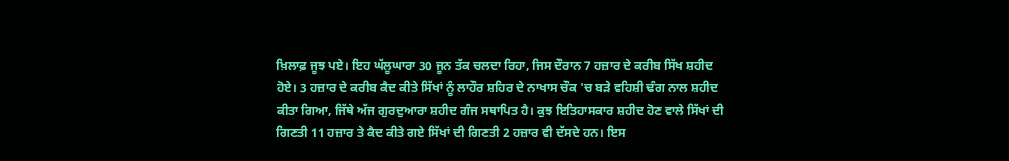ਖ਼ਿਲਾਫ਼ ਜੂਝ ਪਏ। ਇਹ ਘੱਲੂਘਾਰਾ 30 ਜੂਨ ਤੱਕ ਚਲਦਾ ਰਿਹਾ, ਜਿਸ ਦੌਰਾਨ 7 ਹਜ਼ਾਰ ਦੇ ਕਰੀਬ ਸਿੱਖ ਸ਼ਹੀਦ ਹੋਏ। 3 ਹਜ਼ਾਰ ਦੇ ਕਰੀਬ ਕੈਦ ਕੀਤੇ ਸਿੱਖਾਂ ਨੂੰ ਲਾਹੌਰ ਸ਼ਹਿਰ ਦੇ ਨਾਖਾਸ ਚੌਕ 'ਚ ਬੜੇ ਵਹਿਸ਼ੀ ਢੰਗ ਨਾਲ ਸ਼ਹੀਦ ਕੀਤਾ ਗਿਆ, ਜਿੱਥੇ ਅੱਜ ਗੁਰਦੁਆਰਾ ਸ਼ਹੀਦ ਗੰਜ ਸਥਾਪਿਤ ਹੈ। ਕੁਝ ਇਤਿਹਾਸਕਾਰ ਸ਼ਹੀਦ ਹੋਣ ਵਾਲੇ ਸਿੱਖਾਂ ਦੀ ਗਿਣਤੀ 11 ਹਜ਼ਾਰ ਤੇ ਕੈਦ ਕੀਤੇ ਗਏ ਸਿੱਖਾਂ ਦੀ ਗਿਣਤੀ 2 ਹਜ਼ਾਰ ਵੀ ਦੱਸਦੇ ਹਨ। ਇਸ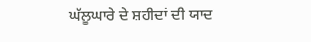ਘੱਲੂਘਾਰੇ ਦੇ ਸ਼ਹੀਦਾਂ ਦੀ ਯਾਦ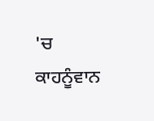'ਚ ਕਾਹਨੂੰਵਾਨ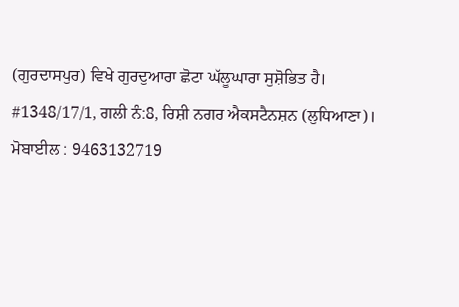(ਗੁਰਦਾਸਪੁਰ) ਵਿਖੇ ਗੁਰਦੁਆਰਾ ਛੋਟਾ ਘੱਲੂਘਾਰਾ ਸੁਸ਼ੋਭਿਤ ਹੈ।
#1348/17/1, ਗਲੀ ਨੰ:8, ਰਿਸ਼ੀ ਨਗਰ ਐਕਸਟੈਨਸ਼ਨ (ਲੁਧਿਆਣਾ)।
ਮੋਬਾਈਲ : 9463132719